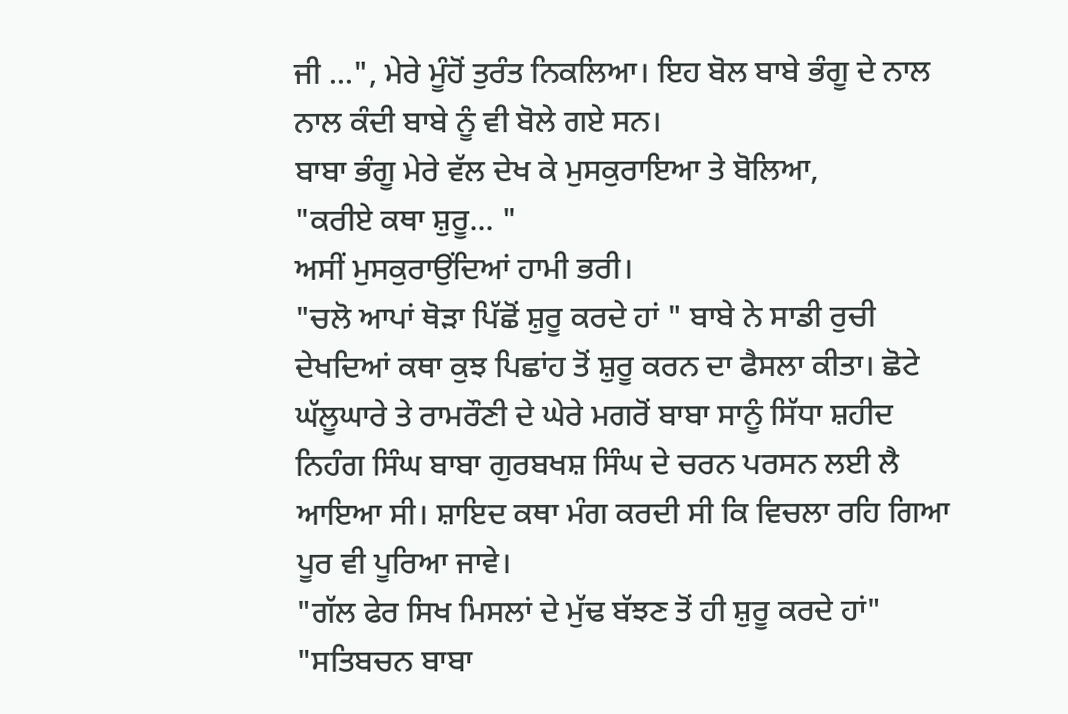ਜੀ ...", ਮੇਰੇ ਮੂੰਹੋਂ ਤੁਰੰਤ ਨਿਕਲਿਆ। ਇਹ ਬੋਲ ਬਾਬੇ ਭੰਗੂ ਦੇ ਨਾਲ ਨਾਲ ਕੰਦੀ ਬਾਬੇ ਨੂੰ ਵੀ ਬੋਲੇ ਗਏ ਸਨ।
ਬਾਬਾ ਭੰਗੂ ਮੇਰੇ ਵੱਲ ਦੇਖ ਕੇ ਮੁਸਕੁਰਾਇਆ ਤੇ ਬੋਲਿਆ,
"ਕਰੀਏ ਕਥਾ ਸ਼ੁਰੂ... "
ਅਸੀਂ ਮੁਸਕੁਰਾਉਂਦਿਆਂ ਹਾਮੀ ਭਰੀ।
"ਚਲੋ ਆਪਾਂ ਥੋੜਾ ਪਿੱਛੋਂ ਸ਼ੁਰੂ ਕਰਦੇ ਹਾਂ " ਬਾਬੇ ਨੇ ਸਾਡੀ ਰੁਚੀ ਦੇਖਦਿਆਂ ਕਥਾ ਕੁਝ ਪਿਛਾਂਹ ਤੋਂ ਸ਼ੁਰੂ ਕਰਨ ਦਾ ਫੈਸਲਾ ਕੀਤਾ। ਛੋਟੇ ਘੱਲੂਘਾਰੇ ਤੇ ਰਾਮਰੌਣੀ ਦੇ ਘੇਰੇ ਮਗਰੋਂ ਬਾਬਾ ਸਾਨੂੰ ਸਿੱਧਾ ਸ਼ਹੀਦ ਨਿਹੰਗ ਸਿੰਘ ਬਾਬਾ ਗੁਰਬਖਸ਼ ਸਿੰਘ ਦੇ ਚਰਨ ਪਰਸਨ ਲਈ ਲੈ ਆਇਆ ਸੀ। ਸ਼ਾਇਦ ਕਥਾ ਮੰਗ ਕਰਦੀ ਸੀ ਕਿ ਵਿਚਲਾ ਰਹਿ ਗਿਆ ਪੂਰ ਵੀ ਪੂਰਿਆ ਜਾਵੇ।
"ਗੱਲ ਫੇਰ ਸਿਖ ਮਿਸਲਾਂ ਦੇ ਮੁੱਢ ਬੱਝਣ ਤੋਂ ਹੀ ਸ਼ੁਰੂ ਕਰਦੇ ਹਾਂ"
"ਸਤਿਬਚਨ ਬਾਬਾ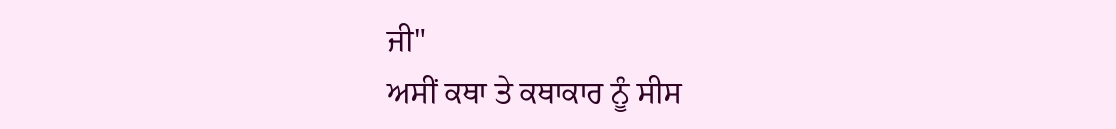ਜੀ"
ਅਸੀਂ ਕਥਾ ਤੇ ਕਥਾਕਾਰ ਨੂੰ ਸੀਸ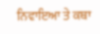ਨਿਵਾਇਆ ਤੇ ਕਥਾ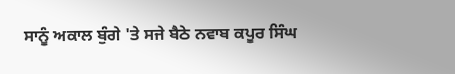ਸਾਨੂੰ ਅਕਾਲ ਬੁੰਗੇ 'ਤੇ ਸਜੇ ਬੈਠੇ ਨਵਾਬ ਕਪੂਰ ਸਿੰਘ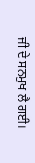ਜੀ ਦੇ ਸਨਮੁਖ ਲੈ ਗਈ।